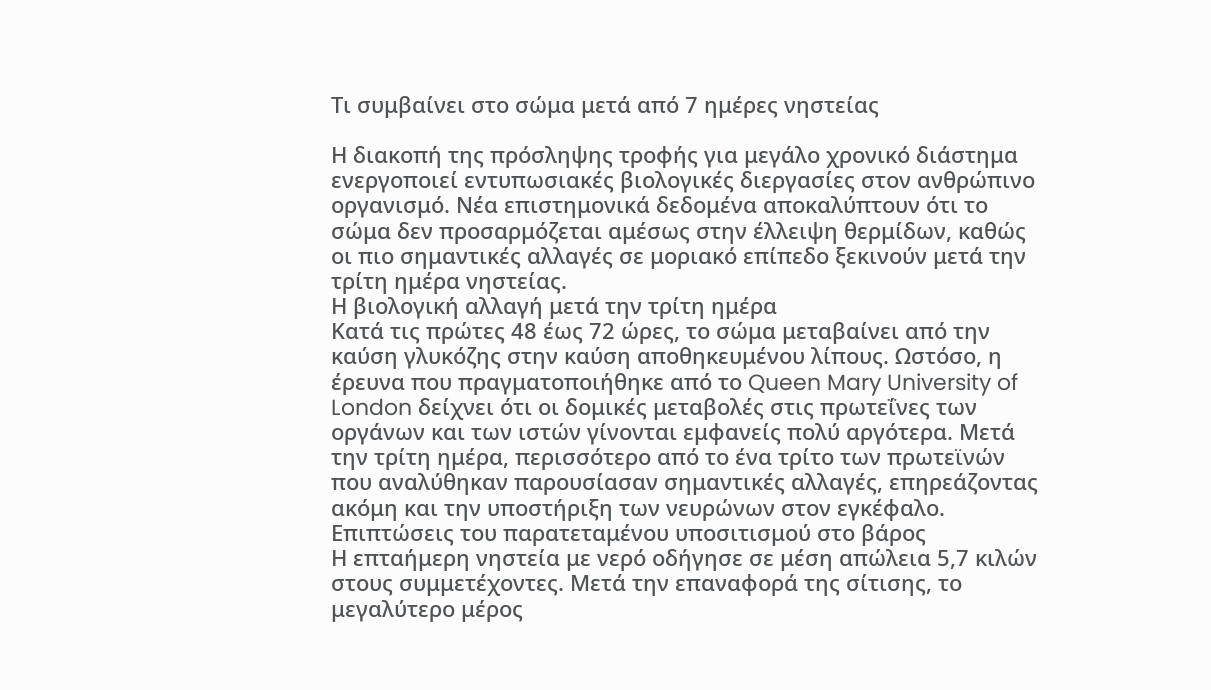Τι συμβαίνει στο σώμα μετά από 7 ημέρες νηστείας

Η διακοπή της πρόσληψης τροφής για μεγάλο χρονικό διάστημα ενεργοποιεί εντυπωσιακές βιολογικές διεργασίες στον ανθρώπινο οργανισμό. Νέα επιστημονικά δεδομένα αποκαλύπτουν ότι το σώμα δεν προσαρμόζεται αμέσως στην έλλειψη θερμίδων, καθώς οι πιο σημαντικές αλλαγές σε μοριακό επίπεδο ξεκινούν μετά την τρίτη ημέρα νηστείας.
Η βιολογική αλλαγή μετά την τρίτη ημέρα
Κατά τις πρώτες 48 έως 72 ώρες, το σώμα μεταβαίνει από την καύση γλυκόζης στην καύση αποθηκευμένου λίπους. Ωστόσο, η έρευνα που πραγματοποιήθηκε από το Queen Mary University of London δείχνει ότι οι δομικές μεταβολές στις πρωτεΐνες των οργάνων και των ιστών γίνονται εμφανείς πολύ αργότερα. Μετά την τρίτη ημέρα, περισσότερο από το ένα τρίτο των πρωτεϊνών που αναλύθηκαν παρουσίασαν σημαντικές αλλαγές, επηρεάζοντας ακόμη και την υποστήριξη των νευρώνων στον εγκέφαλο.
Επιπτώσεις του παρατεταμένου υποσιτισμού στο βάρος
Η επταήμερη νηστεία με νερό οδήγησε σε μέση απώλεια 5,7 κιλών στους συμμετέχοντες. Μετά την επαναφορά της σίτισης, το μεγαλύτερο μέρος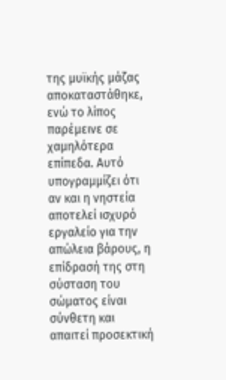της μυϊκής μάζας αποκαταστάθηκε, ενώ το λίπος παρέμεινε σε χαμηλότερα επίπεδα. Αυτό υπογραμμίζει ότι αν και η νηστεία αποτελεί ισχυρό εργαλείο για την απώλεια βάρους, η επίδρασή της στη σύσταση του σώματος είναι σύνθετη και απαιτεί προσεκτική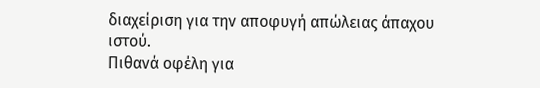διαχείριση για την αποφυγή απώλειας άπαχου ιστού.
Πιθανά οφέλη για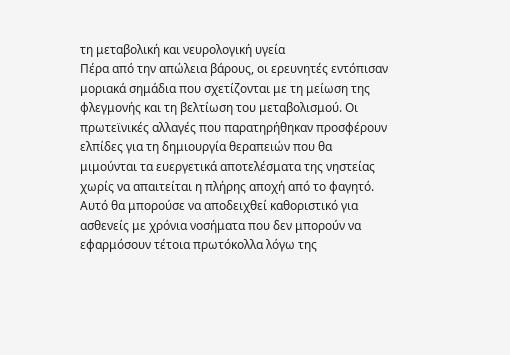τη μεταβολική και νευρολογική υγεία
Πέρα από την απώλεια βάρους, οι ερευνητές εντόπισαν μοριακά σημάδια που σχετίζονται με τη μείωση της φλεγμονής και τη βελτίωση του μεταβολισμού. Οι πρωτεϊνικές αλλαγές που παρατηρήθηκαν προσφέρουν ελπίδες για τη δημιουργία θεραπειών που θα μιμούνται τα ευεργετικά αποτελέσματα της νηστείας χωρίς να απαιτείται η πλήρης αποχή από το φαγητό. Αυτό θα μπορούσε να αποδειχθεί καθοριστικό για ασθενείς με χρόνια νοσήματα που δεν μπορούν να εφαρμόσουν τέτοια πρωτόκολλα λόγω της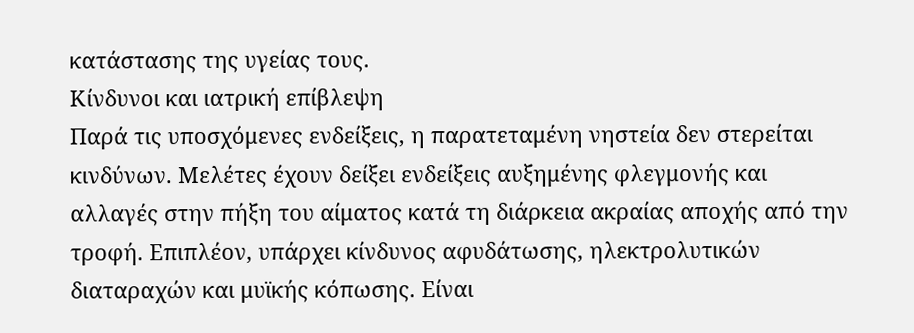κατάστασης της υγείας τους.
Κίνδυνοι και ιατρική επίβλεψη
Παρά τις υποσχόμενες ενδείξεις, η παρατεταμένη νηστεία δεν στερείται κινδύνων. Μελέτες έχουν δείξει ενδείξεις αυξημένης φλεγμονής και αλλαγές στην πήξη του αίματος κατά τη διάρκεια ακραίας αποχής από την τροφή. Επιπλέον, υπάρχει κίνδυνος αφυδάτωσης, ηλεκτρολυτικών διαταραχών και μυϊκής κόπωσης. Είναι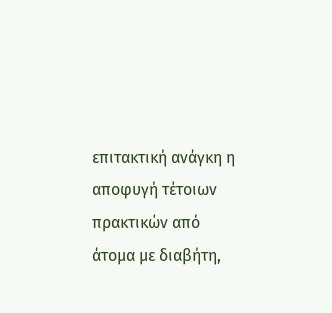επιτακτική ανάγκη η αποφυγή τέτοιων πρακτικών από άτομα με διαβήτη,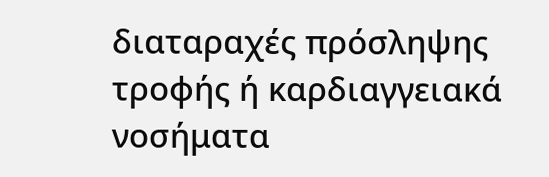διαταραχές πρόσληψης τροφής ή καρδιαγγειακά νοσήματα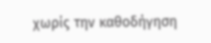χωρίς την καθοδήγηση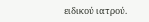ειδικού ιατρού.